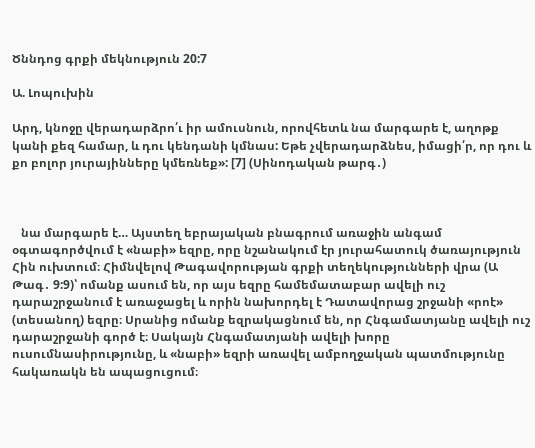Ծննդոց գրքի մեկնություն 20:7

Ա. Լոպուխին

Արդ, կնոջը վերադարձրո՛ւ իր ամուսնուն, որովհետև նա մարգարե է, աղոթք կանի քեզ համար, և դու կենդանի կմնաս: Եթե չվերադարձնես, իմացի՛ր, որ դու և քո բոլոր յուրայինները կմեռնեք»: [7] (Սինոդական թարգ․)



   նա մարգարե է… Այստեղ եբրայական բնագրում առաջին անգամ օգտագործվում է «նաբի» եզրը, որը նշանակում էր յուրահատուկ ծառայություն Հին ուխտում։ Հիմնվելով Թագավորության գրքի տեղեկությունների վրա (Ա Թագ․ 9:9)՝ ոմանք ասում են, որ այս եզրը համեմատաբար ավելի ուշ դարաշրջանում է առաջացել և որին նախորդել է Դատավորաց շրջանի «րոէ» (տեսանող) եզրը։ Սրանից ոմանք եզրակացնում են, որ Հնգամատյանը ավելի ուշ դարաշրջանի գործ է։ Սակայն Հնգամատյանի ավելի խորը ուսումնասիրությունը, և «նաբի» եզրի առավել ամբողջական պատմությունը հակառակն են ապացուցում։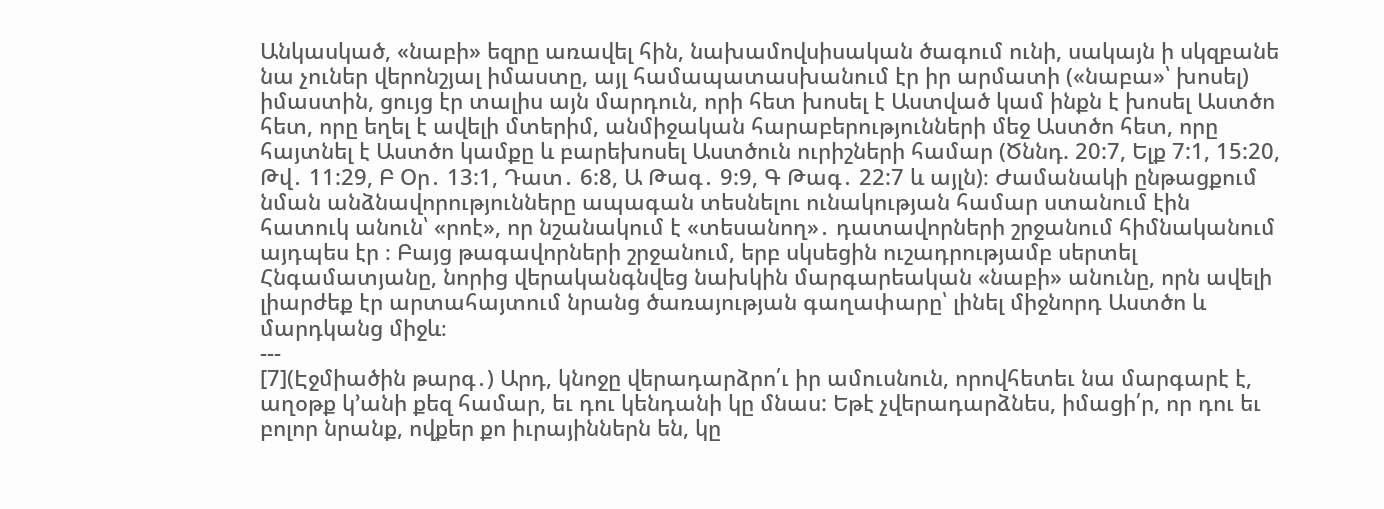Անկասկած, «նաբի» եզրը առավել հին, նախամովսիսական ծագում ունի, սակայն ի սկզբանե նա չուներ վերոնշյալ իմաստը, այլ համապատասխանում էր իր արմատի («նաբա»՝ խոսել) իմաստին, ցույց էր տալիս այն մարդուն, որի հետ խոսել է Աստված կամ ինքն է խոսել Աստծո հետ, որը եղել է ավելի մտերիմ, անմիջական հարաբերությունների մեջ Աստծո հետ, որը հայտնել է Աստծո կամքը և բարեխոսել Աստծուն ուրիշների համար (Ծննդ. 20:7, Ելք 7:1, 15:20, Թվ․ 11:29, Բ Օր․ 13:1, Դատ․ 6:8, Ա Թագ․ 9:9, Գ Թագ․ 22:7 և այլն)։ Ժամանակի ընթացքում նման անձնավորությունները ապագան տեսնելու ունակության համար ստանում էին հատուկ անուն՝ «րոէ», որ նշանակում է «տեսանող»․ դատավորների շրջանում հիմնականում այդպես էր ։ Բայց թագավորների շրջանում, երբ սկսեցին ուշադրությամբ սերտել Հնգամատյանը, նորից վերականգնվեց նախկին մարգարեական «նաբի» անունը, որն ավելի լիարժեք էր արտահայտում նրանց ծառայության գաղափարը՝ լինել միջնորդ Աստծո և մարդկանց միջև։
---
[7](Էջմիածին թարգ․) Արդ, կնոջը վերադարձրո՛ւ իր ամուսնուն, որովհետեւ նա մարգարէ է, աղօթք կ՚անի քեզ համար, եւ դու կենդանի կը մնաս: Եթէ չվերադարձնես, իմացի՛ր, որ դու եւ բոլոր նրանք, ովքեր քո իւրայիններն են, կը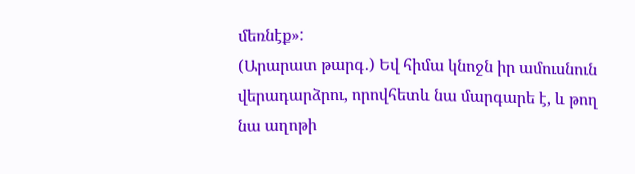մեռնէք»:
(Արարատ թարգ․) Եվ հիմա կնոջն իր ամուսնուն վերադարձրու, որովհետև նա մարգարե է, և թող նա աղոթի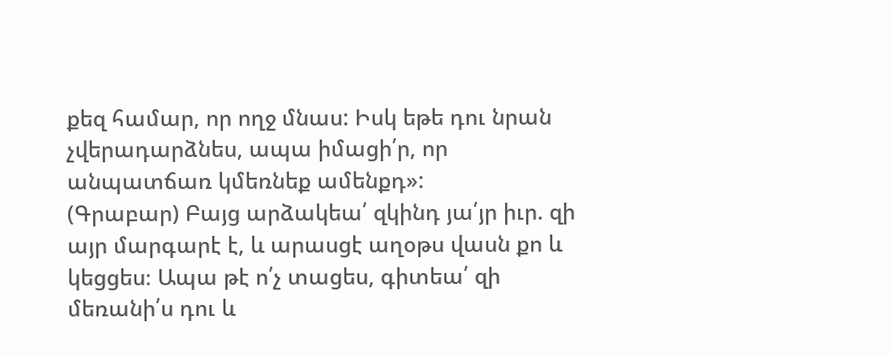քեզ համար, որ ողջ մնաս: Իսկ եթե դու նրան չվերադարձնես, ապա իմացի՛ր, որ անպատճառ կմեռնեք ամենքդ»:
(Գրաբար) Բայց արձակեա՛ զկինդ յա՛յր իւր. զի այր մարգարէ է, և արասցէ աղօթս վասն քո և կեցցես։ Ապա թէ ո՛չ տացես, գիտեա՛ զի մեռանի՛ս դու և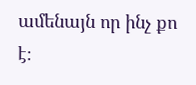ամենայն որ ինչ քո է։